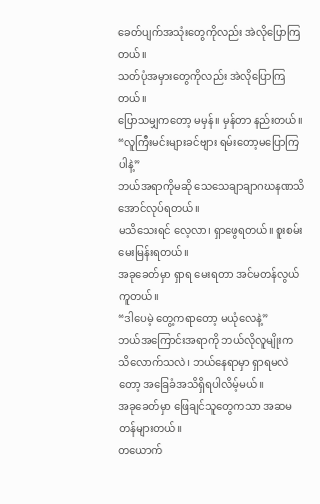ခေတ်ပျက်အသုံးတွေကိုလည်း အဲလိုပြောကြတယ်။
သတ်ပုံအမှားတွေကိုလည်း အဲလိုပြောကြတယ်။
ပြောသမျှကတော့ မမှန်။ မှန်တာ နည်းတယ်။
“လူကြီးမင်းများခင်ဗျား ရမ်းတော့မပြောကြပါနဲ့”
ဘယ်အရာကိုမဆို သေသေချာချာဂဃနဏသိအောင်လုပ်ရတယ်။
မသိသေးရင် လေ့လာ၊ ရှာဖွေရတယ်။ စူးစမ်း မေးမြန်းရတယ်။
အခုခေတ်မှာ ရှာရ မေးရတာ အင်မတန်လွယ်ကူတယ်။
“ဒါပေမဲ့ တွေ့ကရာတော့ မယုံလေနဲ့”
ဘယ်အကြောင်းအရာကို ဘယ်လိုလူမျိုးက သိလောက်သလဲ၊ ဘယ်နေရာမှာ ရှာရမလဲတော့ အခြေခံအသိရှိရပါလိမ့်မယ်။
အခုခေတ်မှာ ဖြေချင်သူတွေကသာ အဆမတန်များတယ်။
တယောက်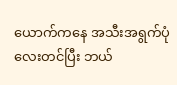ယောက်ကနေ အသီးအရွက်ပုံလေးတင်ပြီး ဘယ်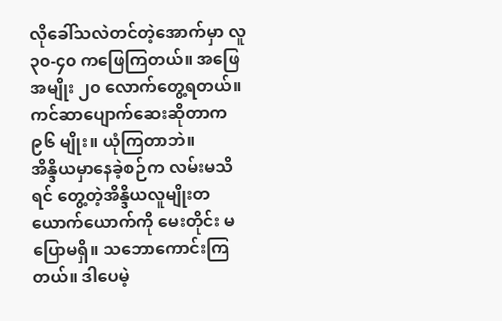လိုခေါ်သလဲတင်တဲ့အောက်မှာ လူ ၃၀-၄၀ ကဖြေကြတယ်။ အဖြေအမျိုး ၂၀ လောက်တွေ့ရတယ်။
ကင်ဆာပျောက်ဆေးဆိုတာက ၉၆ မျိုး။ ယုံကြတာဘဲ။
အိန္ဒိယမှာနေခဲ့စဉ်က လမ်းမသိရင် တွေ့တဲ့အိန္ဒိယလူမျိုးတယောက်ယောက်ကို မေးတိုင်း မပြောမရှိ။ သဘောကောင်းကြတယ်။ ဒါပေမဲ့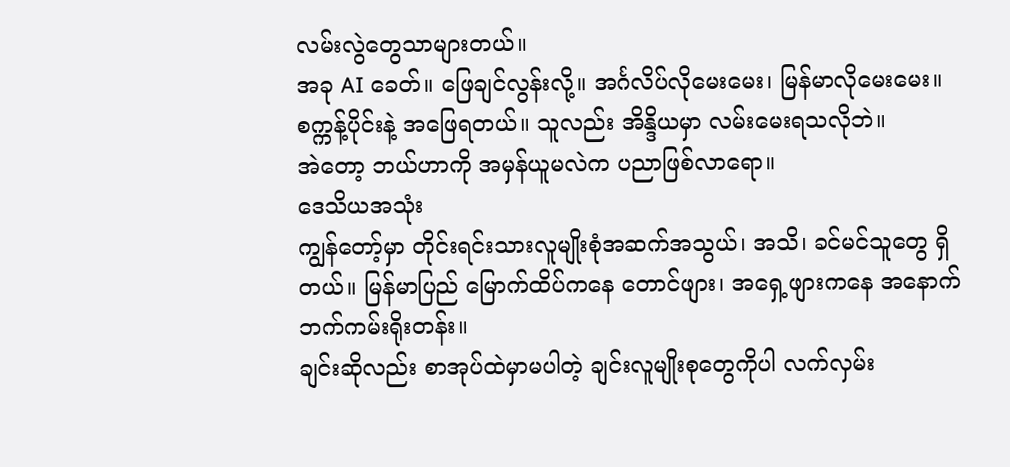လမ်းလွဲတွေသာများတယ်။
အခု AI ခေတ်။ ဖြေချင်လွန်းလို့။ အင်္ဂလိပ်လိုမေးမေး၊ မြန်မာလိုမေးမေး။ စက္ကန့်ပိုင်းနဲ့ အဖြေရတယ်။ သူလည်း အိန္ဒိယမှာ လမ်းမေးရသလိုဘဲ။
အဲတော့ ဘယ်ဟာကို အမှန်ယူမလဲက ပညာဖြစ်လာရော။
ဒေသိယအသုံး
ကျွန်တော့်မှာ တိုင်းရင်းသားလူမျိုးစုံအဆက်အသွယ်၊ အသိ၊ ခင်မင်သူတွေ ရှိတယ်။ မြန်မာပြည် မြောက်ထိပ်ကနေ တောင်ဖျား၊ အရှေ့ဖျားကနေ အနောက်ဘက်ကမ်းရိုးတန်း။
ချင်းဆိုလည်း စာအုပ်ထဲမှာမပါတဲ့ ချင်းလူမျိုးစုတွေကိုပါ လက်လှမ်း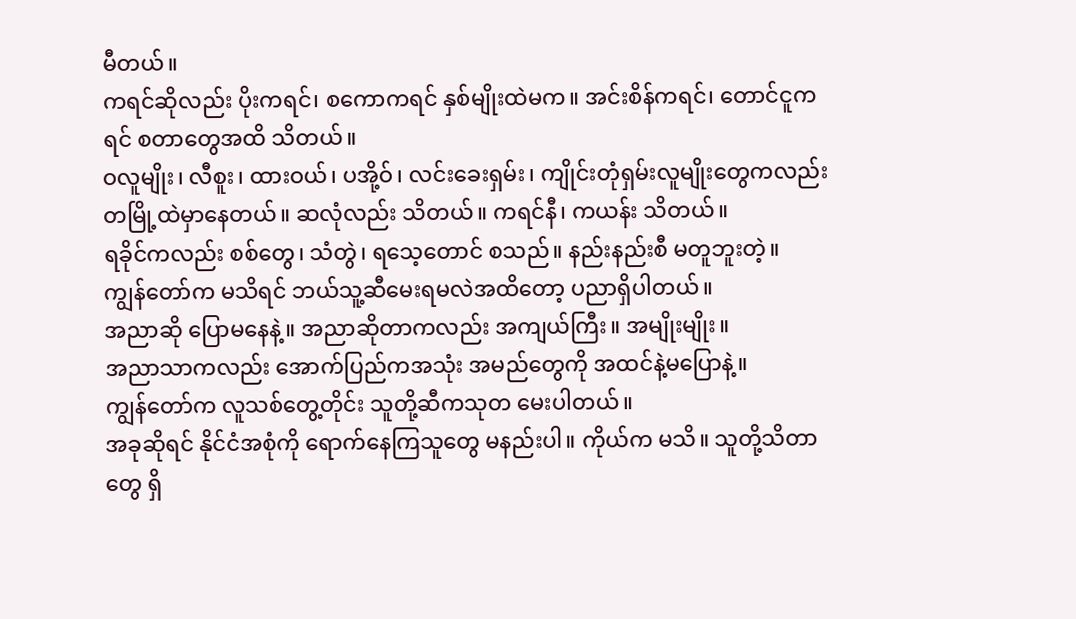မီတယ်။
ကရင်ဆိုလည်း ပိုးကရင်၊ စကောကရင် နှစ်မျိုးထဲမက။ အင်းစိန်ကရင်၊ တောင်ငူကရင် စတာတွေအထိ သိတယ်။
ဝလူမျိုး၊ လီစူး၊ ထားဝယ်၊ ပအို့ဝ်၊ လင်းခေးရှမ်း၊ ကျိုင်းတုံရှမ်းလူမျိုးတွေကလည်း တမြို့ထဲမှာနေတယ်။ ဆလုံလည်း သိတယ်။ ကရင်နီ၊ ကယန်း သိတယ်။
ရခိုင်ကလည်း စစ်တွေ၊ သံတွဲ၊ ရသေ့တောင် စသည်။ နည်းနည်းစီ မတူဘူးတဲ့။
ကျွန်တော်က မသိရင် ဘယ်သူ့ဆီမေးရမလဲအထိတော့ ပညာရှိပါတယ်။
အညာဆို ပြောမနေနဲ့။ အညာဆိုတာကလည်း အကျယ်ကြီး။ အမျိုးမျိုး။
အညာသာကလည်း အောက်ပြည်ကအသုံး အမည်တွေကို အထင်နဲ့မပြောနဲ့။
ကျွန်တော်က လူသစ်တွေ့တိုင်း သူတို့ဆီကသုတ မေးပါတယ်။
အခုဆိုရင် နိုင်ငံအစုံကို ရောက်နေကြသူတွေ မနည်းပါ။ ကိုယ်က မသိ။ သူတို့သိတာတွေ ရှိ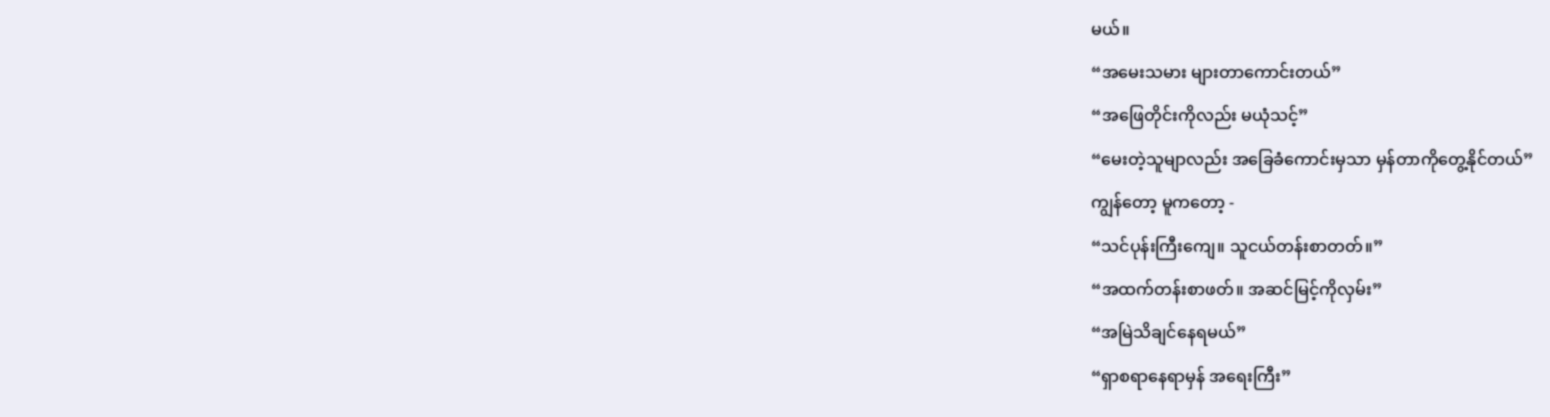မယ်။
“အမေးသမား များတာကောင်းတယ်”
“အဖြေတိုင်းကိုလည်း မယုံသင့်”
“မေးတဲ့သူမျာလည်း အခြေခံကောင်းမှသာ မှန်တာကိုတွေ့နိုင်တယ်”
ကျွန်တော့ မူကတော့ -
“သင်ပုန်းကြီးကျေ။ သူငယ်တန်းစာတတ်။”
“အထက်တန်းစာဖတ်။ အဆင်မြင့်ကိုလှမ်း”
“အမြဲသိချင်နေရမယ်”
“ရှာစရာနေရာမှန် အရေးကြီး”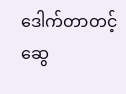ဒေါက်တာတင့်ဆွေ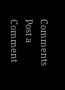Comments
Post a Comment